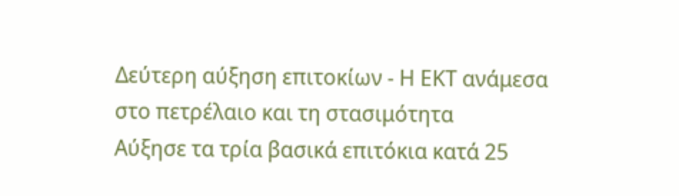Δεύτερη αύξηση επιτοκίων - Η ΕΚΤ ανάμεσα στο πετρέλαιο και τη στασιμότητα
Aύξησε τα τρία βασικά επιτόκια κατά 25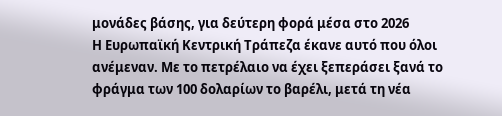μονάδες βάσης, για δεύτερη φορά μέσα στο 2026
Η Ευρωπαϊκή Κεντρική Τράπεζα έκανε αυτό που όλοι ανέμεναν. Με το πετρέλαιο να έχει ξεπεράσει ξανά το φράγμα των 100 δολαρίων το βαρέλι, μετά τη νέα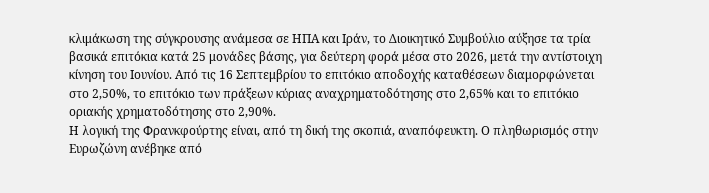κλιμάκωση της σύγκρουσης ανάμεσα σε ΗΠΑ και Ιράν, το Διοικητικό Συμβούλιο αύξησε τα τρία βασικά επιτόκια κατά 25 μονάδες βάσης, για δεύτερη φορά μέσα στο 2026, μετά την αντίστοιχη κίνηση του Ιουνίου. Από τις 16 Σεπτεμβρίου το επιτόκιο αποδοχής καταθέσεων διαμορφώνεται στο 2,50%, το επιτόκιο των πράξεων κύριας αναχρηματοδότησης στο 2,65% και το επιτόκιο οριακής χρηματοδότησης στο 2,90%.
Η λογική της Φρανκφούρτης είναι, από τη δική της σκοπιά, αναπόφευκτη. Ο πληθωρισμός στην Ευρωζώνη ανέβηκε από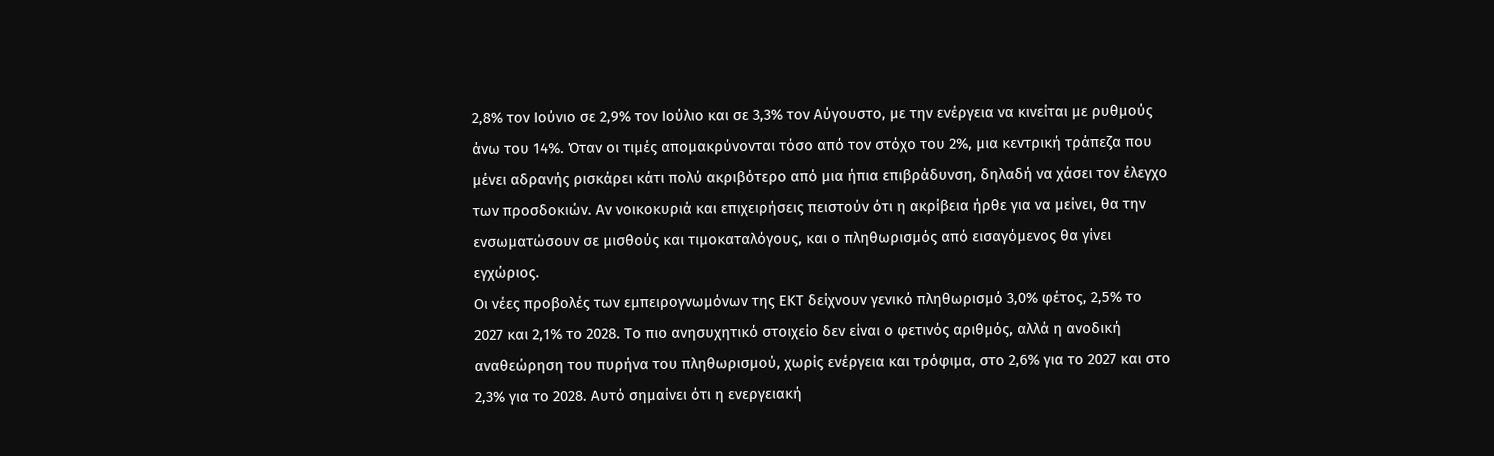2,8% τον Ιούνιο σε 2,9% τον Ιούλιο και σε 3,3% τον Αύγουστο, με την ενέργεια να κινείται με ρυθμούς άνω του 14%. Όταν οι τιμές απομακρύνονται τόσο από τον στόχο του 2%, μια κεντρική τράπεζα που μένει αδρανής ρισκάρει κάτι πολύ ακριβότερο από μια ήπια επιβράδυνση, δηλαδή να χάσει τον έλεγχο των προσδοκιών. Αν νοικοκυριά και επιχειρήσεις πειστούν ότι η ακρίβεια ήρθε για να μείνει, θα την ενσωματώσουν σε μισθούς και τιμοκαταλόγους, και ο πληθωρισμός από εισαγόμενος θα γίνει εγχώριος.
Οι νέες προβολές των εμπειρογνωμόνων της ΕΚΤ δείχνουν γενικό πληθωρισμό 3,0% φέτος, 2,5% το 2027 και 2,1% το 2028. Το πιο ανησυχητικό στοιχείο δεν είναι ο φετινός αριθμός, αλλά η ανοδική αναθεώρηση του πυρήνα του πληθωρισμού, χωρίς ενέργεια και τρόφιμα, στο 2,6% για το 2027 και στο 2,3% για το 2028. Αυτό σημαίνει ότι η ενεργειακή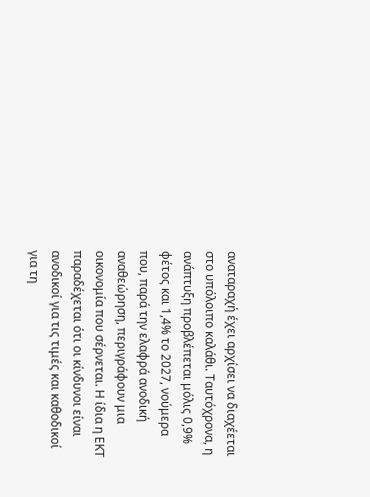αναταραχή έχει αρχίσει να διαχέεται στο υπόλοιπο καλάθι. Ταυτόχρονα, η ανάπτυξη προβλέπεται μόλις 0,9% φέτος και 1,4% το 2027, νούμερα που, παρά την ελαφρά ανοδική αναθεώρηση, περιγράφουν μια οικονομία που σέρνεται. Η ίδια η ΕΚΤ παραδέχεται ότι οι κίνδυνοι είναι ανοδικοί για τις τιμές και καθοδικοί για τη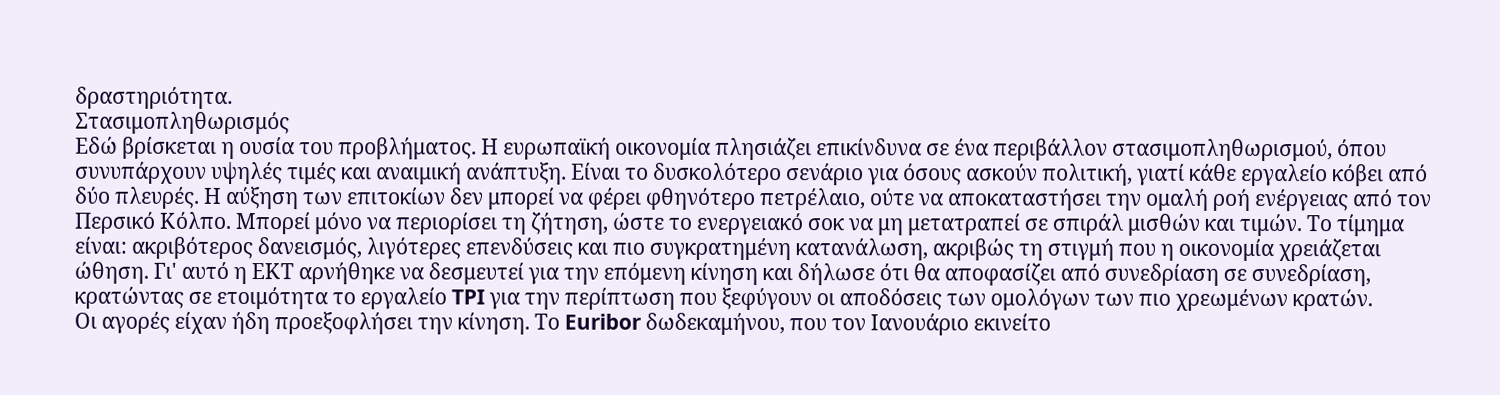δραστηριότητα.
Στασιμοπληθωρισμός
Εδώ βρίσκεται η ουσία του προβλήματος. Η ευρωπαϊκή οικονομία πλησιάζει επικίνδυνα σε ένα περιβάλλον στασιμοπληθωρισμού, όπου συνυπάρχουν υψηλές τιμές και αναιμική ανάπτυξη. Είναι το δυσκολότερο σενάριο για όσους ασκούν πολιτική, γιατί κάθε εργαλείο κόβει από δύο πλευρές. Η αύξηση των επιτοκίων δεν μπορεί να φέρει φθηνότερο πετρέλαιο, ούτε να αποκαταστήσει την ομαλή ροή ενέργειας από τον Περσικό Κόλπο. Mπορεί μόνο να περιορίσει τη ζήτηση, ώστε το ενεργειακό σοκ να μη μετατραπεί σε σπιράλ μισθών και τιμών. Το τίμημα είναι: ακριβότερος δανεισμός, λιγότερες επενδύσεις και πιο συγκρατημένη κατανάλωση, ακριβώς τη στιγμή που η οικονομία χρειάζεται ώθηση. Γι' αυτό η ΕΚΤ αρνήθηκε να δεσμευτεί για την επόμενη κίνηση και δήλωσε ότι θα αποφασίζει από συνεδρίαση σε συνεδρίαση, κρατώντας σε ετοιμότητα το εργαλείο TPI για την περίπτωση που ξεφύγουν οι αποδόσεις των ομολόγων των πιο χρεωμένων κρατών.
Οι αγορές είχαν ήδη προεξοφλήσει την κίνηση. Το Euribor δωδεκαμήνου, που τον Ιανουάριο εκινείτο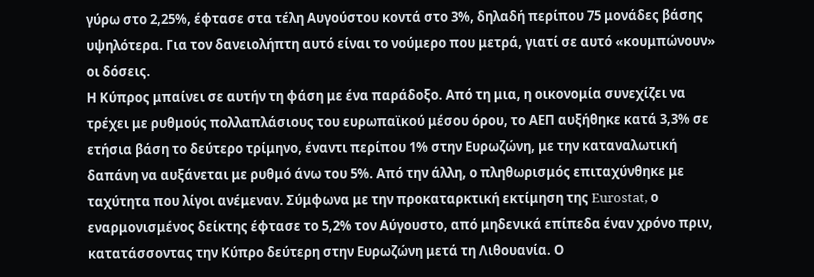γύρω στο 2,25%, έφτασε στα τέλη Αυγούστου κοντά στο 3%, δηλαδή περίπου 75 μονάδες βάσης υψηλότερα. Για τον δανειολήπτη αυτό είναι το νούμερο που μετρά, γιατί σε αυτό «κουμπώνουν» οι δόσεις.
Η Κύπρος μπαίνει σε αυτήν τη φάση με ένα παράδοξο. Από τη μια, η οικονομία συνεχίζει να τρέχει με ρυθμούς πολλαπλάσιους του ευρωπαϊκού μέσου όρου, το ΑΕΠ αυξήθηκε κατά 3,3% σε ετήσια βάση το δεύτερο τρίμηνο, έναντι περίπου 1% στην Ευρωζώνη, με την καταναλωτική δαπάνη να αυξάνεται με ρυθμό άνω του 5%. Από την άλλη, ο πληθωρισμός επιταχύνθηκε με ταχύτητα που λίγοι ανέμεναν. Σύμφωνα με την προκαταρκτική εκτίμηση της Eurostat, ο εναρμονισμένος δείκτης έφτασε το 5,2% τον Αύγουστο, από μηδενικά επίπεδα έναν χρόνο πριν, κατατάσσοντας την Κύπρο δεύτερη στην Ευρωζώνη μετά τη Λιθουανία. Ο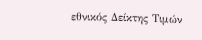εθνικός Δείκτης Τιμών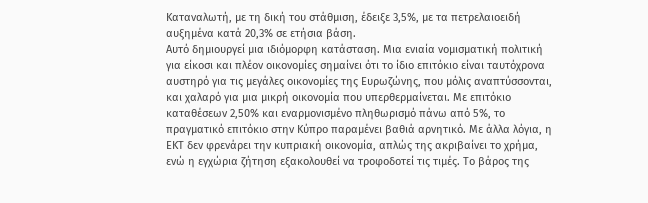Καταναλωτή, με τη δική του στάθμιση, έδειξε 3,5%, με τα πετρελαιοειδή αυξημένα κατά 20,3% σε ετήσια βάση.
Αυτό δημιουργεί μια ιδιόμορφη κατάσταση. Μια ενιαία νομισματική πολιτική για είκοσι και πλέον οικονομίες σημαίνει ότι το ίδιο επιτόκιο είναι ταυτόχρονα αυστηρό για τις μεγάλες οικονομίες της Ευρωζώνης, που μόλις αναπτύσσονται, και χαλαρό για μια μικρή οικονομία που υπερθερμαίνεται. Με επιτόκιο καταθέσεων 2,50% και εναρμονισμένο πληθωρισμό πάνω από 5%, το πραγματικό επιτόκιο στην Κύπρο παραμένει βαθιά αρνητικό. Με άλλα λόγια, η ΕΚΤ δεν φρενάρει την κυπριακή οικονομία, απλώς της ακριβαίνει το χρήμα, ενώ η εγχώρια ζήτηση εξακολουθεί να τροφοδοτεί τις τιμές. Το βάρος της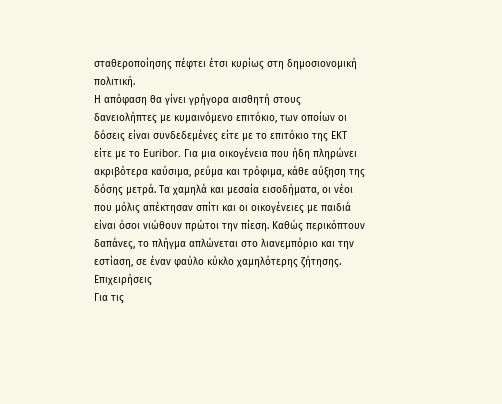σταθεροποίησης πέφτει έτσι κυρίως στη δημοσιονομική πολιτική.
Η απόφαση θα γίνει γρήγορα αισθητή στους δανειολήπτες με κυμαινόμενο επιτόκιο, των οποίων οι δόσεις είναι συνδεδεμένες είτε με το επιτόκιο της ΕΚΤ είτε με το Euribor. Για μια οικογένεια που ήδη πληρώνει ακριβότερα καύσιμα, ρεύμα και τρόφιμα, κάθε αύξηση της δόσης μετρά. Τα χαμηλά και μεσαία εισοδήματα, οι νέοι που μόλις απέκτησαν σπίτι και οι οικογένειες με παιδιά είναι όσοι νιώθουν πρώτοι την πίεση. Καθώς περικόπτουν δαπάνες, το πλήγμα απλώνεται στο λιανεμπόριο και την εστίαση, σε έναν φαύλο κύκλο χαμηλότερης ζήτησης.
Επιχειρήσεις
Για τις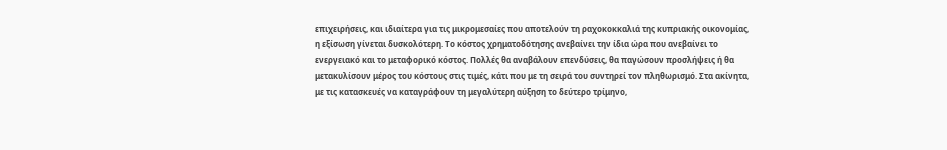επιχειρήσεις, και ιδιαίτερα για τις μικρομεσαίες που αποτελούν τη ραχοκοκκαλιά της κυπριακής οικονομίας, η εξίσωση γίνεται δυσκολότερη. Το κόστος χρηματοδότησης ανεβαίνει την ίδια ώρα που ανεβαίνει το ενεργειακό και το μεταφορικό κόστος. Πολλές θα αναβάλουν επενδύσεις, θα παγώσουν προσλήψεις ή θα μετακυλίσουν μέρος του κόστους στις τιμές, κάτι που με τη σειρά του συντηρεί τον πληθωρισμό. Στα ακίνητα, με τις κατασκευές να καταγράφουν τη μεγαλύτερη αύξηση το δεύτερο τρίμηνο,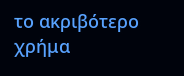το ακριβότερο χρήμα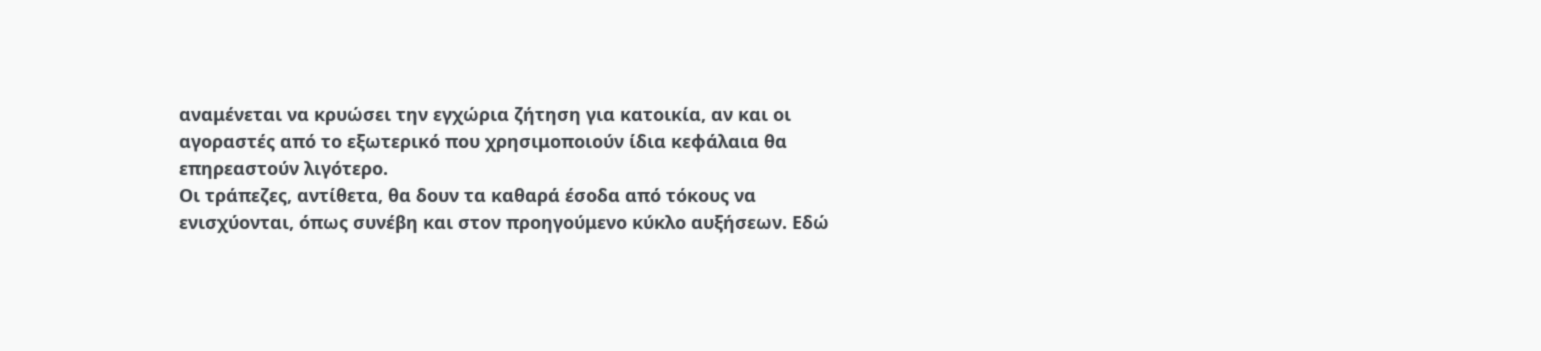αναμένεται να κρυώσει την εγχώρια ζήτηση για κατοικία, αν και οι αγοραστές από το εξωτερικό που χρησιμοποιούν ίδια κεφάλαια θα επηρεαστούν λιγότερο.
Οι τράπεζες, αντίθετα, θα δουν τα καθαρά έσοδα από τόκους να ενισχύονται, όπως συνέβη και στον προηγούμενο κύκλο αυξήσεων. Εδώ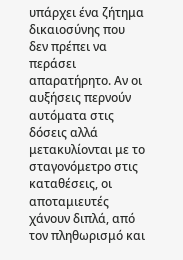υπάρχει ένα ζήτημα δικαιοσύνης που δεν πρέπει να περάσει απαρατήρητο. Αν οι αυξήσεις περνούν αυτόματα στις δόσεις αλλά μετακυλίονται με το σταγονόμετρο στις καταθέσεις, οι αποταμιευτές χάνουν διπλά, από τον πληθωρισμό και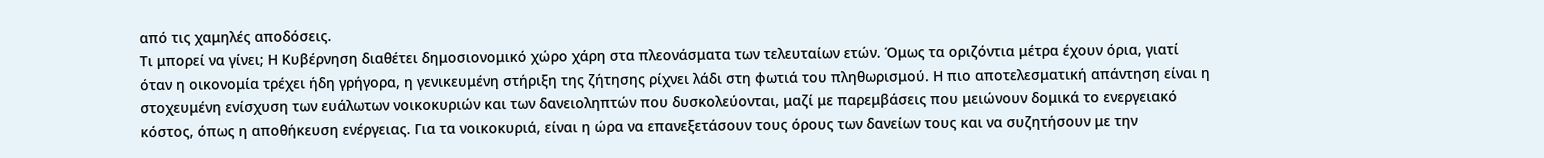από τις χαμηλές αποδόσεις.
Τι μπορεί να γίνει; Η Κυβέρνηση διαθέτει δημοσιονομικό χώρο χάρη στα πλεονάσματα των τελευταίων ετών. Όμως τα οριζόντια μέτρα έχουν όρια, γιατί όταν η οικονομία τρέχει ήδη γρήγορα, η γενικευμένη στήριξη της ζήτησης ρίχνει λάδι στη φωτιά του πληθωρισμού. Η πιο αποτελεσματική απάντηση είναι η στοχευμένη ενίσχυση των ευάλωτων νοικοκυριών και των δανειοληπτών που δυσκολεύονται, μαζί με παρεμβάσεις που μειώνουν δομικά το ενεργειακό κόστος, όπως η αποθήκευση ενέργειας. Για τα νοικοκυριά, είναι η ώρα να επανεξετάσουν τους όρους των δανείων τους και να συζητήσουν με την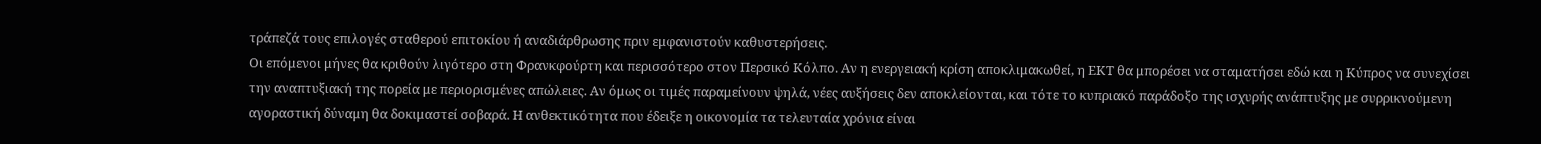τράπεζά τους επιλογές σταθερού επιτοκίου ή αναδιάρθρωσης πριν εμφανιστούν καθυστερήσεις.
Οι επόμενοι μήνες θα κριθούν λιγότερο στη Φρανκφούρτη και περισσότερο στον Περσικό Κόλπο. Αν η ενεργειακή κρίση αποκλιμακωθεί, η ΕΚΤ θα μπορέσει να σταματήσει εδώ και η Κύπρος να συνεχίσει την αναπτυξιακή της πορεία με περιορισμένες απώλειες. Αν όμως οι τιμές παραμείνουν ψηλά, νέες αυξήσεις δεν αποκλείονται, και τότε το κυπριακό παράδοξο της ισχυρής ανάπτυξης με συρρικνούμενη αγοραστική δύναμη θα δοκιμαστεί σοβαρά. Η ανθεκτικότητα που έδειξε η οικονομία τα τελευταία χρόνια είναι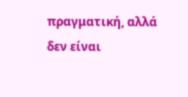πραγματική, αλλά δεν είναι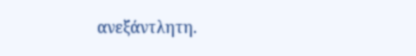ανεξάντλητη.